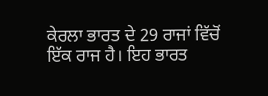ਕੇਰਲਾ ਭਾਰਤ ਦੇ 29 ਰਾਜਾਂ ਵਿੱਚੋਂ ਇੱਕ ਰਾਜ ਹੈ। ਇਹ ਭਾਰਤ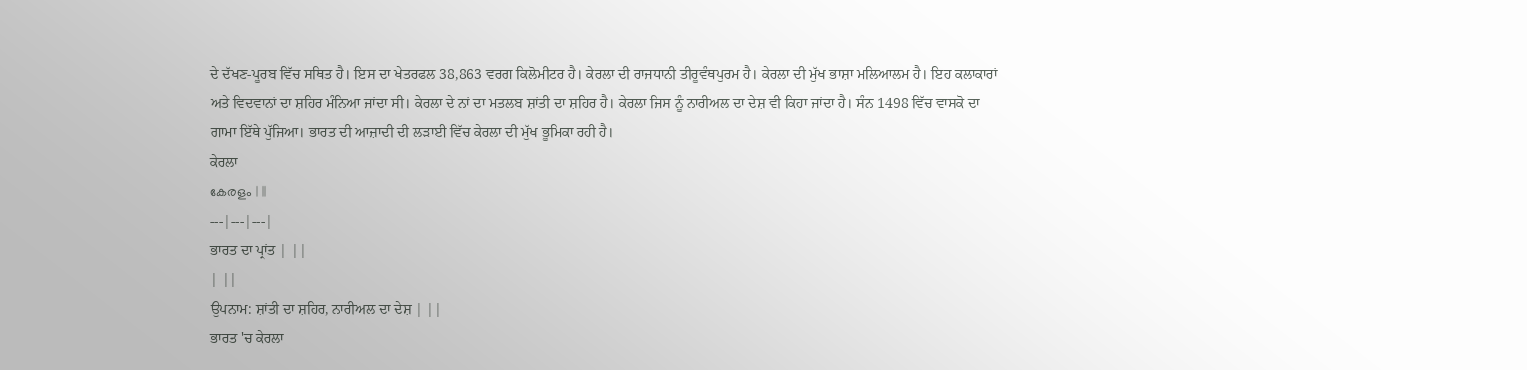ਦੇ ਦੱਖਣ-ਪੂਰਬ ਵਿੱਚ ਸਥਿਤ ਹੈ। ਇਸ ਦਾ ਖੇਤਰਫਲ 38,863 ਵਰਗ ਕਿਲੋਮੀਟਰ ਹੈ। ਕੇਰਲਾ ਦੀ ਰਾਜਧਾਨੀ ਤੀਰੂਵੰਥਪੁਰਮ ਹੈ। ਕੇਰਲਾ ਦੀ ਮੁੱਖ ਭਾਸ਼ਾ ਮਲਿਆਲਮ ਹੈ। ਇਹ ਕਲਾਕਾਰਾਂ ਅਤੇ ਵਿਦਵਾਨਾਂ ਦਾ ਸ਼ਹਿਰ ਮੰਨਿਆ ਜਾਂਦਾ ਸੀ। ਕੇਰਲਾ ਦੇ ਨਾਂ ਦਾ ਮਤਲਬ ਸ਼ਾਂਤੀ ਦਾ ਸ਼ਹਿਰ ਹੈ। ਕੇਰਲਾ ਜਿਸ ਨੂੰ ਨਾਰੀਅਲ ਦਾ ਦੇਸ਼ ਵੀ ਕਿਹਾ ਜਾਂਦਾ ਹੈ। ਸੰਨ 1498 ਵਿੱਚ ਵਾਸਕੋ ਦਾ ਗਾਮਾ ਇੱਥੇ ਪੁੱਜਿਆ। ਭਾਰਤ ਦੀ ਆਜ਼ਾਦੀ ਦੀ ਲੜਾਈ ਵਿੱਚ ਕੇਰਲਾ ਦੀ ਮੁੱਖ ਭੂਮਿਕਾ ਰਹੀ ਹੈ।
ਕੇਰਲਾ
കേരളം | ||
---|---|---|
ਭਾਰਤ ਦਾ ਪ੍ਰਾਂਤ | ||
| ||
ਉਪਨਾਮ: ਸ਼ਾਂਤੀ ਦਾ ਸ਼ਹਿਰ, ਨਾਰੀਅਲ ਦਾ ਦੇਸ਼ | ||
ਭਾਰਤ 'ਚ ਕੇਰਲਾ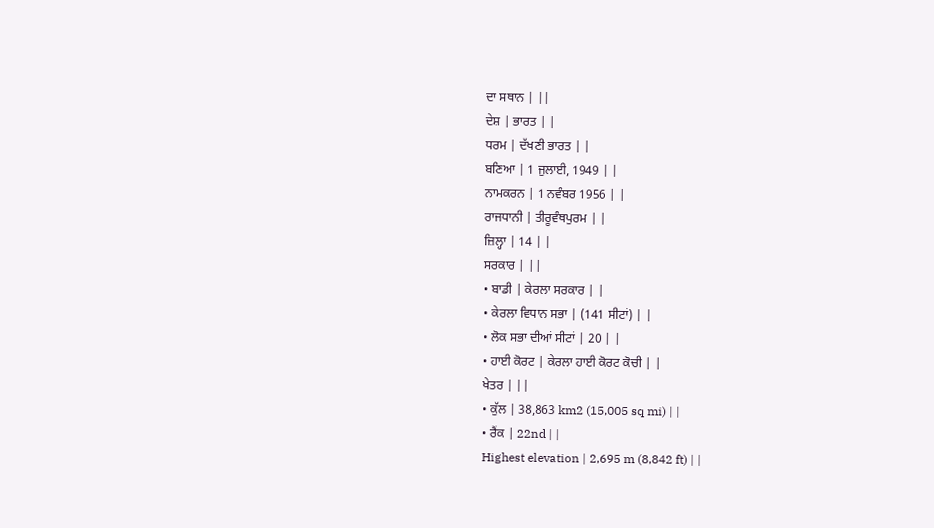ਦਾ ਸਥਾਨ | ||
ਦੇਸ਼ | ਭਾਰਤ | |
ਧਰਮ | ਦੱਖਣੀ ਭਾਰਤ | |
ਬਣਿਆ | 1 ਜੁਲਾਈ, 1949 | |
ਨਾਮਕਰਨ | 1 ਨਵੰਬਰ 1956 | |
ਰਾਜਧਾਨੀ | ਤੀਰੂਵੰਥਪੁਰਮ | |
ਜ਼ਿਲ੍ਹਾ | 14 | |
ਸਰਕਾਰ | ||
• ਬਾਡੀ | ਕੇਰਲਾ ਸਰਕਾਰ | |
• ਕੇਰਲਾ ਵਿਧਾਨ ਸਭਾ | (141 ਸੀਟਾਂ) | |
• ਲੋਕ ਸਭਾ ਦੀਆਂ ਸੀਟਾਂ | 20 | |
• ਹਾਈ ਕੋਰਟ | ਕੇਰਲਾ ਹਾਈ ਕੋਰਟ ਕੋਚੀ | |
ਖੇਤਰ | ||
• ਕੁੱਲ | 38,863 km2 (15,005 sq mi) | |
• ਰੈਂਕ | 22nd | |
Highest elevation | 2,695 m (8,842 ft) | |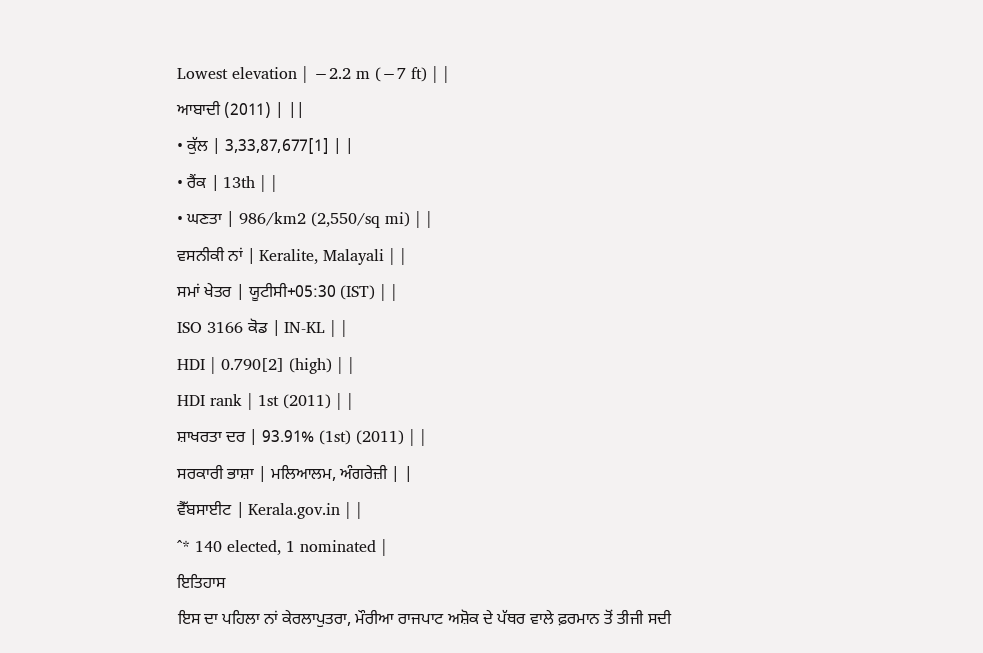Lowest elevation | −2.2 m (−7 ft) | |
ਆਬਾਦੀ (2011) | ||
• ਕੁੱਲ | 3,33,87,677[1] | |
• ਰੈਂਕ | 13th | |
• ਘਣਤਾ | 986/km2 (2,550/sq mi) | |
ਵਸਨੀਕੀ ਨਾਂ | Keralite, Malayali | |
ਸਮਾਂ ਖੇਤਰ | ਯੂਟੀਸੀ+05:30 (IST) | |
ISO 3166 ਕੋਡ | IN-KL | |
HDI | 0.790[2] (high) | |
HDI rank | 1st (2011) | |
ਸ਼ਾਖਰਤਾ ਦਰ | 93.91% (1st) (2011) | |
ਸਰਕਾਰੀ ਭਾਸ਼ਾ | ਮਲਿਆਲਮ, ਅੰਗਰੇਜ਼ੀ | |
ਵੈੱਬਸਾਈਟ | Kerala.gov.in | |
^* 140 elected, 1 nominated |
ਇਤਿਹਾਸ
ਇਸ ਦਾ ਪਹਿਲਾ ਨਾਂ ਕੇਰਲਾਪੁਤਰਾ, ਮੌਰੀਆ ਰਾਜਪਾਟ ਅਸ਼ੋਕ ਦੇ ਪੱਥਰ ਵਾਲੇ ਫ਼ਰਮਾਨ ਤੋਂ ਤੀਜੀ ਸਦੀ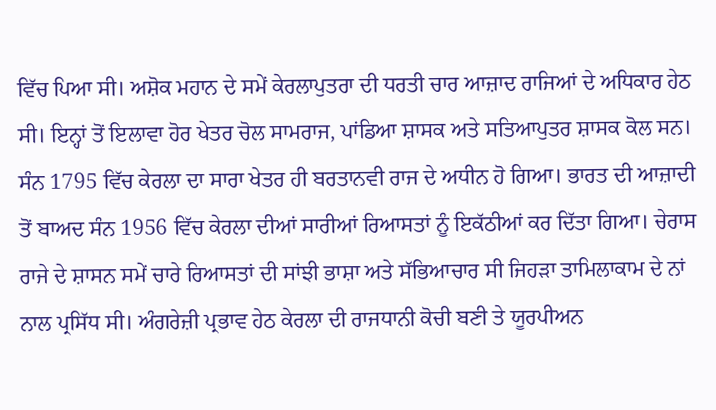ਵਿੱਚ ਪਿਆ ਸੀ। ਅਸ਼ੋਕ ਮਹਾਨ ਦੇ ਸਮੇਂ ਕੇਰਲਾਪੁਤਰਾ ਦੀ ਧਰਤੀ ਚਾਰ ਆਜ਼ਾਦ ਰਾਜਿਆਂ ਦੇ ਅਧਿਕਾਰ ਹੇਠ ਸੀ। ਇਨ੍ਹਾਂ ਤੋਂ ਇਲਾਵਾ ਹੋਰ ਖੇਤਰ ਚੋਲ ਸਾਮਰਾਜ, ਪਾਂਡਿਆ ਸ਼ਾਸਕ ਅਤੇ ਸਤਿਆਪੁਤਰ ਸ਼ਾਸਕ ਕੋਲ ਸਨ। ਸੰਨ 1795 ਵਿੱਚ ਕੇਰਲਾ ਦਾ ਸਾਰਾ ਖੇਤਰ ਹੀ ਬਰਤਾਨਵੀ ਰਾਜ ਦੇ ਅਧੀਨ ਹੋ ਗਿਆ। ਭਾਰਤ ਦੀ ਆਜ਼ਾਦੀ ਤੋਂ ਬਾਅਦ ਸੰਨ 1956 ਵਿੱਚ ਕੇਰਲਾ ਦੀਆਂ ਸਾਰੀਆਂ ਰਿਆਸਤਾਂ ਨੂੰ ਇਕੱਠੀਆਂ ਕਰ ਦਿੱਤਾ ਗਿਆ। ਚੇਰਾਸ ਰਾਜੇ ਦੇ ਸ਼ਾਸਨ ਸਮੇਂ ਚਾਰੇ ਰਿਆਸਤਾਂ ਦੀ ਸਾਂਝੀ ਭਾਸ਼ਾ ਅਤੇ ਸੱਭਿਆਚਾਰ ਸੀ ਜਿਹੜਾ ਤਾਮਿਲਾਕਾਮ ਦੇ ਨਾਂ ਨਾਲ ਪ੍ਰਸਿੱਧ ਸੀ। ਅੰਗਰੇਜ਼ੀ ਪ੍ਰਭਾਵ ਹੇਠ ਕੇਰਲਾ ਦੀ ਰਾਜਧਾਨੀ ਕੋਚੀ ਬਣੀ ਤੇ ਯੂਰਪੀਅਨ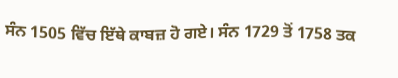ਸੰਨ 1505 ਵਿੱਚ ਇੱਥੇ ਕਾਬਜ਼ ਹੋ ਗਏ। ਸੰਨ 1729 ਤੋਂ 1758 ਤਕ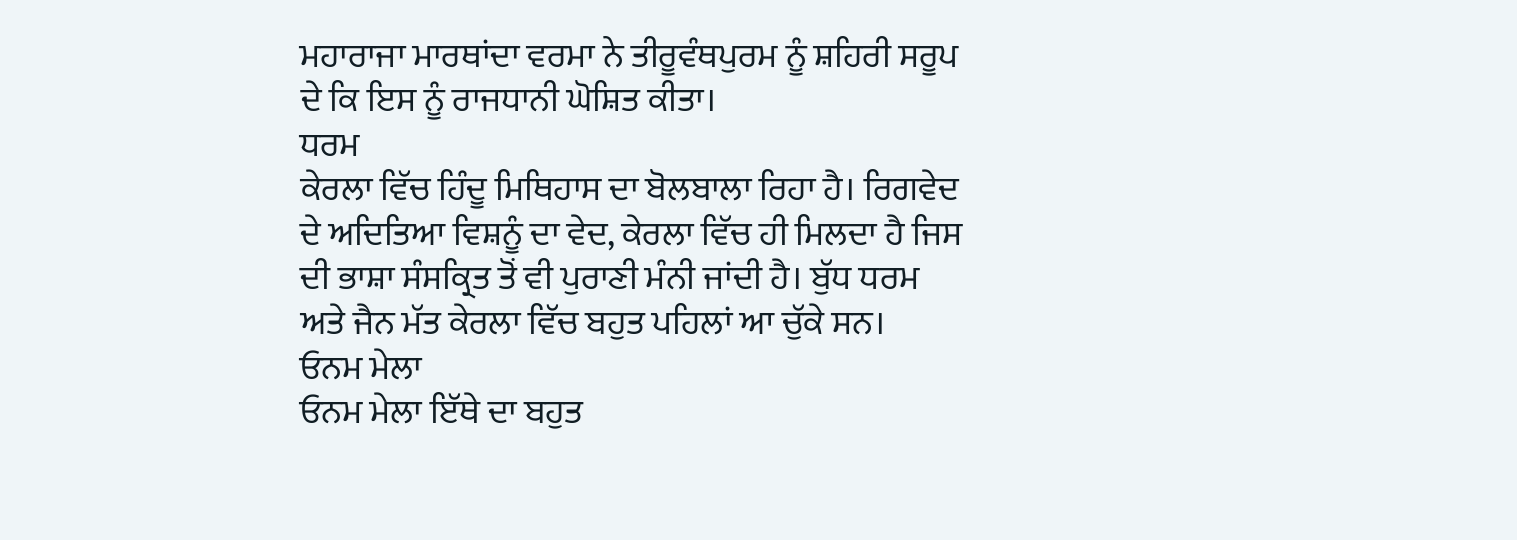ਮਹਾਰਾਜਾ ਮਾਰਥਾਂਦਾ ਵਰਮਾ ਨੇ ਤੀਰੂਵੰਥਪੁਰਮ ਨੂੰ ਸ਼ਹਿਰੀ ਸਰੂਪ ਦੇ ਕਿ ਇਸ ਨੂੰ ਰਾਜਧਾਨੀ ਘੋਸ਼ਿਤ ਕੀਤਾ।
ਧਰਮ
ਕੇਰਲਾ ਵਿੱਚ ਹਿੰਦੂ ਮਿਥਿਹਾਸ ਦਾ ਬੋਲਬਾਲਾ ਰਿਹਾ ਹੈ। ਰਿਗਵੇਦ ਦੇ ਅਦਿਤਿਆ ਵਿਸ਼ਨੂੰ ਦਾ ਵੇਦ, ਕੇਰਲਾ ਵਿੱਚ ਹੀ ਮਿਲਦਾ ਹੈ ਜਿਸ ਦੀ ਭਾਸ਼ਾ ਸੰਸਕ੍ਰਿਤ ਤੋਂ ਵੀ ਪੁਰਾਣੀ ਮੰਨੀ ਜਾਂਦੀ ਹੈ। ਬੁੱਧ ਧਰਮ ਅਤੇ ਜੈਨ ਮੱਤ ਕੇਰਲਾ ਵਿੱਚ ਬਹੁਤ ਪਹਿਲਾਂ ਆ ਚੁੱਕੇ ਸਨ।
ਓਨਮ ਮੇਲਾ
ਓਨਮ ਮੇਲਾ ਇੱਥੇ ਦਾ ਬਹੁਤ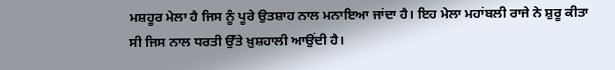ਮਸ਼ਹੂਰ ਮੇਲਾ ਹੈ ਜਿਸ ਨੂੰ ਪੂਰੇ ਉਤਸ਼ਾਹ ਨਾਲ ਮਨਾਇਆ ਜਾਂਦਾ ਹੈ। ਇਹ ਮੇਲਾ ਮਹਾਂਬਲੀ ਰਾਜੇ ਨੇ ਸ਼ੁਰੂ ਕੀਤਾ ਸੀ ਜਿਸ ਨਾਲ ਧਰਤੀ ਉੱਤੇ ਖ਼ੁਸ਼ਹਾਲੀ ਆਉਂਦੀ ਹੈ।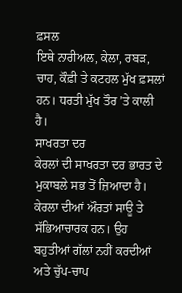ਫ਼ਸਲ
ਇਥੇ ਨਾਰੀਅਲ, ਕੇਲਾ, ਰਬੜ, ਚਾਹ, ਕੌਫ਼ੀ ਤੇ ਕਟਹਲ ਮੁੱਖ ਫ਼ਸਲਾਂ ਹਨ। ਧਰਤੀ ਮੁੱਖ ਤੌਰ ’ਤੇ ਕਾਲੀ ਹੈ।
ਸਾਖਰਤਾ ਦਰ
ਕੇਰਲਾਂ ਦੀ ਸਾਖਰਤਾ ਦਰ ਭਾਰਤ ਦੇ ਮੁਕਾਬਲੇ ਸਭ ਤੋਂ ਜ਼ਿਆਦਾ ਹੈ। ਕੇਰਲਾ ਦੀਆਂ ਔਰਤਾਂ ਸਾਊ ਤੇ ਸੱਭਿਆਚਾਰਕ ਹਨ। ਉਹ ਬਹੁਤੀਆਂ ਗੱਲਾਂ ਨਹੀਂ ਕਰਦੀਆਂ ਅਤੇ ਚੁੱਪ-ਚਾਪ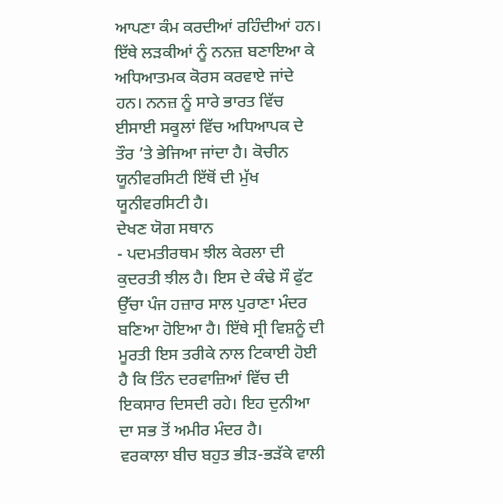ਆਪਣਾ ਕੰਮ ਕਰਦੀਆਂ ਰਹਿੰਦੀਆਂ ਹਨ। ਇੱਥੇ ਲੜਕੀਆਂ ਨੂੰ ਨਨਜ਼ ਬਣਾਇਆ ਕੇ ਅਧਿਆਤਮਕ ਕੋਰਸ ਕਰਵਾਏ ਜਾਂਦੇ ਹਨ। ਨਨਜ਼ ਨੂੰ ਸਾਰੇ ਭਾਰਤ ਵਿੱਚ ਈਸਾਈ ਸਕੂਲਾਂ ਵਿੱਚ ਅਧਿਆਪਕ ਦੇ ਤੌਰ ’ਤੇ ਭੇਜਿਆ ਜਾਂਦਾ ਹੈ। ਕੋਚੀਨ ਯੂਨੀਵਰਸਿਟੀ ਇੱਥੋਂ ਦੀ ਮੁੱਖ ਯੂਨੀਵਰਸਿਟੀ ਹੈ।
ਦੇਖਣ ਯੋਗ ਸਥਾਨ
- ਪਦਮਤੀਰਥਮ ਝੀਲ ਕੇਰਲਾ ਦੀ ਕੁਦਰਤੀ ਝੀਲ ਹੈ। ਇਸ ਦੇ ਕੰਢੇ ਸੌ ਫੁੱਟ ਉੱਚਾ ਪੰਜ ਹਜ਼ਾਰ ਸਾਲ ਪੁਰਾਣਾ ਮੰਦਰ ਬਣਿਆ ਹੋਇਆ ਹੈ। ਇੱਥੇ ਸ੍ਰੀ ਵਿਸ਼ਨੂੰ ਦੀ ਮੂਰਤੀ ਇਸ ਤਰੀਕੇ ਨਾਲ ਟਿਕਾਈ ਹੋਈ ਹੈ ਕਿ ਤਿੰਨ ਦਰਵਾਜ਼ਿਆਂ ਵਿੱਚ ਦੀ ਇਕਸਾਰ ਦਿਸਦੀ ਰਹੇ। ਇਹ ਦੁਨੀਆ ਦਾ ਸਭ ਤੋਂ ਅਮੀਰ ਮੰਦਰ ਹੈ।
ਵਰਕਾਲਾ ਬੀਚ ਬਹੁਤ ਭੀੜ-ਭੜੱਕੇ ਵਾਲੀ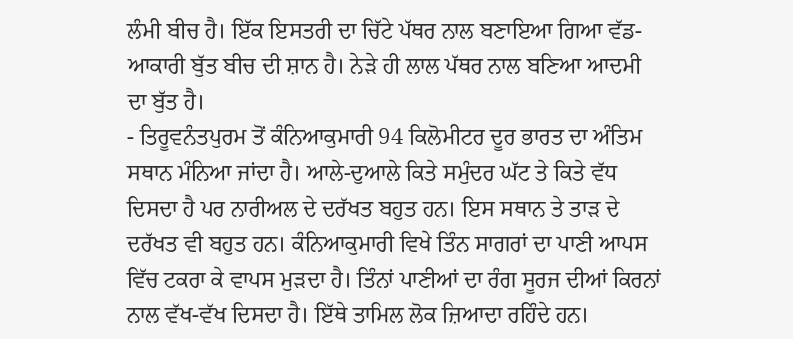ਲੰਮੀ ਬੀਚ ਹੈ। ਇੱਕ ਇਸਤਰੀ ਦਾ ਚਿੱਟੇ ਪੱਥਰ ਨਾਲ ਬਣਾਇਆ ਗਿਆ ਵੱਡ-ਆਕਾਰੀ ਬੁੱਤ ਬੀਚ ਦੀ ਸ਼ਾਨ ਹੈ। ਨੇੜੇ ਹੀ ਲਾਲ ਪੱਥਰ ਨਾਲ ਬਣਿਆ ਆਦਮੀ ਦਾ ਬੁੱਤ ਹੈ।
- ਤਿਰੂਵਨੰਤਪੁਰਮ ਤੋਂ ਕੰਨਿਆਕੁਮਾਰੀ 94 ਕਿਲੋਮੀਟਰ ਦੂਰ ਭਾਰਤ ਦਾ ਅੰਤਿਮ ਸਥਾਨ ਮੰਨਿਆ ਜਾਂਦਾ ਹੈ। ਆਲੇ-ਦੁਆਲੇ ਕਿਤੇ ਸਮੁੰਦਰ ਘੱਟ ਤੇ ਕਿਤੇ ਵੱਧ ਦਿਸਦਾ ਹੈ ਪਰ ਨਾਰੀਅਲ ਦੇ ਦਰੱਖਤ ਬਹੁਤ ਹਨ। ਇਸ ਸਥਾਨ ਤੇ ਤਾੜ ਦੇ ਦਰੱਖਤ ਵੀ ਬਹੁਤ ਹਨ। ਕੰਨਿਆਕੁਮਾਰੀ ਵਿਖੇ ਤਿੰਨ ਸਾਗਰਾਂ ਦਾ ਪਾਣੀ ਆਪਸ ਵਿੱਚ ਟਕਰਾ ਕੇ ਵਾਪਸ ਮੁੜਦਾ ਹੈ। ਤਿੰਨਾਂ ਪਾਣੀਆਂ ਦਾ ਰੰਗ ਸੂਰਜ ਦੀਆਂ ਕਿਰਨਾਂ ਨਾਲ ਵੱਖ-ਵੱਖ ਦਿਸਦਾ ਹੈ। ਇੱਥੇ ਤਾਮਿਲ ਲੋਕ ਜ਼ਿਆਦਾ ਰਹਿੰਦੇ ਹਨ।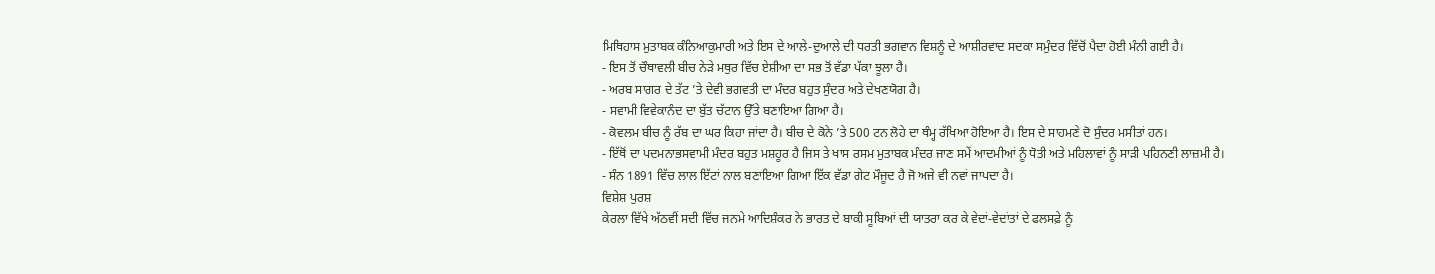ਮਿਥਿਹਾਸ ਮੁਤਾਬਕ ਕੰਨਿਆਕੁਮਾਰੀ ਅਤੇ ਇਸ ਦੇ ਆਲੇ-ਦੁਆਲੇ ਦੀ ਧਰਤੀ ਭਗਵਾਨ ਵਿਸ਼ਨੂੰ ਦੇ ਆਸ਼ੀਰਵਾਦ ਸਦਕਾ ਸਮੁੰਦਰ ਵਿੱਚੋਂ ਪੈਦਾ ਹੋਈ ਮੰਨੀ ਗਈ ਹੈ।
- ਇਸ ਤੋਂ ਚੌਥਾਵਲੀ ਬੀਚ ਨੇੜੇ ਮਥੁਰ ਵਿੱਚ ਏਸ਼ੀਆ ਦਾ ਸਭ ਤੋਂ ਵੱਡਾ ਪੱਕਾ ਝੂਲਾ ਹੈ।
- ਅਰਬ ਸਾਗਰ ਦੇ ਤੱਟ ’ਤੇ ਦੇਵੀ ਭਗਵਤੀ ਦਾ ਮੰਦਰ ਬਹੁਤ ਸੁੰਦਰ ਅਤੇ ਦੇਖਣਯੋਗ ਹੈ।
- ਸਵਾਮੀ ਵਿਵੇਕਾਨੰਦ ਦਾ ਬੁੱਤ ਚੱਟਾਨ ਉੱਤੇ ਬਣਾਇਆ ਗਿਆ ਹੈ।
- ਕੋਵਲਮ ਬੀਚ ਨੂੰ ਰੱਬ ਦਾ ਘਰ ਕਿਹਾ ਜਾਂਦਾ ਹੈ। ਬੀਚ ਦੇ ਕੋਨੇ ’ਤੇ 500 ਟਨ ਲੋਹੇ ਦਾ ਥੰਮ੍ਹ ਰੱਖਿਆ ਹੋਇਆ ਹੈ। ਇਸ ਦੇ ਸਾਹਮਣੇ ਦੋ ਸੁੰਦਰ ਮਸੀਤਾਂ ਹਨ।
- ਇੱਥੋਂ ਦਾ ਪਦਮਨਾਭਸਵਾਮੀ ਮੰਦਰ ਬਹੁਤ ਮਸ਼ਹੂਰ ਹੈ ਜਿਸ ਤੇ ਖਾਸ ਰਸਮ ਮੁਤਾਬਕ ਮੰਦਰ ਜਾਣ ਸਮੇਂ ਆਦਮੀਆਂ ਨੂੰ ਧੋਤੀ ਅਤੇ ਮਹਿਲਾਵਾਂ ਨੂੰ ਸਾੜੀ ਪਹਿਨਣੀ ਲਾਜ਼ਮੀ ਹੈ।
- ਸੰਨ 1891 ਵਿੱਚ ਲਾਲ ਇੱਟਾਂ ਨਾਲ ਬਣਾਇਆ ਗਿਆ ਇੱਕ ਵੱਡਾ ਗੇਟ ਮੌਜੂਦ ਹੈ ਜੋ ਅਜੇ ਵੀ ਨਵਾਂ ਜਾਪਦਾ ਹੈ।
ਵਿਸ਼ੇਸ਼ ਪੁਰਸ਼
ਕੇਰਲਾ ਵਿੱਖੇ ਅੱਠਵੀਂ ਸਦੀ ਵਿੱਚ ਜਨਮੇ ਆਦਿਸ਼ੰਕਰ ਨੇ ਭਾਰਤ ਦੇ ਬਾਕੀ ਸੂਬਿਆਂ ਦੀ ਯਾਤਰਾ ਕਰ ਕੇ ਵੇਦਾਂ-ਵੇਦਾਂਤਾਂ ਦੇ ਫਲਸਫ਼ੇ ਨੂੰ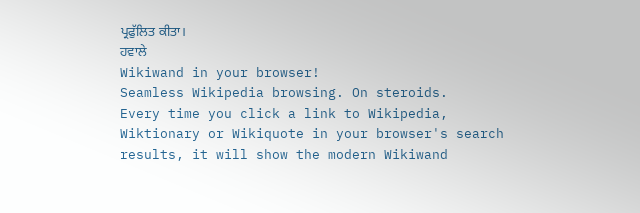ਪ੍ਰਫੁੱਲਿਤ ਕੀਤਾ।
ਹਵਾਲੇ
Wikiwand in your browser!
Seamless Wikipedia browsing. On steroids.
Every time you click a link to Wikipedia, Wiktionary or Wikiquote in your browser's search results, it will show the modern Wikiwand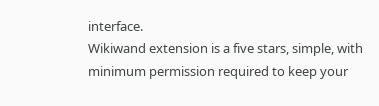interface.
Wikiwand extension is a five stars, simple, with minimum permission required to keep your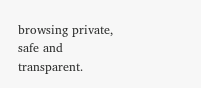browsing private, safe and transparent.